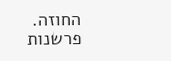החוזה. פרשנות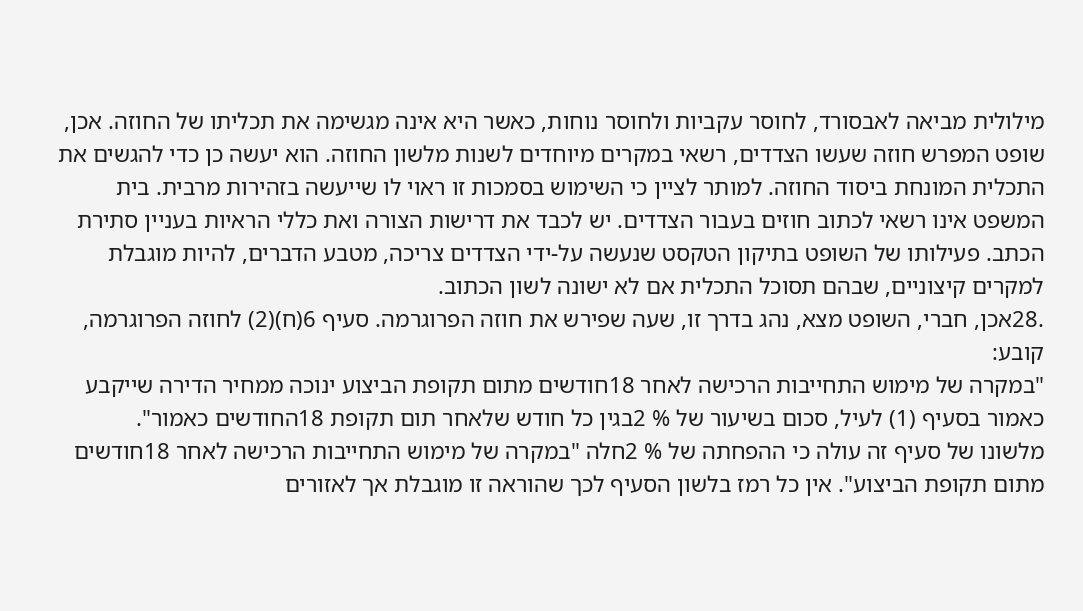מילולית מביאה לאבסורד, לחוסר עקביות ולחוסר נוחות, כאשר היא אינה מגשימה את תכליתו של החוזה. אכן, שופט המפרש חוזה שעשו הצדדים, רשאי במקרים מיוחדים לשנות מלשון החוזה. הוא יעשה כן כדי להגשים את התכלית המונחת ביסוד החוזה. למותר לציין כי השימוש בסמכות זו ראוי לו שייעשה בזהירות מרבית. בית המשפט אינו רשאי לכתוב חוזים בעבור הצדדים. יש לכבד את דרישות הצורה ואת כללי הראיות בעניין סתירת הכתב. פעילותו של השופט בתיקון הטקסט שנעשה על-ידי הצדדים צריכה, מטבע הדברים, להיות מוגבלת למקרים קיצוניים, שבהם תסוכל התכלית אם לא ישונה לשון הכתוב.
.28אכן, חברי, השופט מצא, נהג בדרך זו, שעה שפירש את חוזה הפרוגרמה. סעיף 6(ח)(2) לחוזה הפרוגרמה, קובע:
"במקרה של מימוש התחייבות הרכישה לאחר 18חודשים מתום תקופת הביצוע ינוכה ממחיר הדירה שייקבע כאמור בסעיף (1) לעיל, סכום בשיעור של % 2בגין כל חודש שלאחר תום תקופת 18החודשים כאמור".
מלשונו של סעיף זה עולה כי ההפחתה של % 2חלה "במקרה של מימוש התחייבות הרכישה לאחר 18חודשים מתום תקופת הביצוע". אין כל רמז בלשון הסעיף לכך שהוראה זו מוגבלת אך לאזורים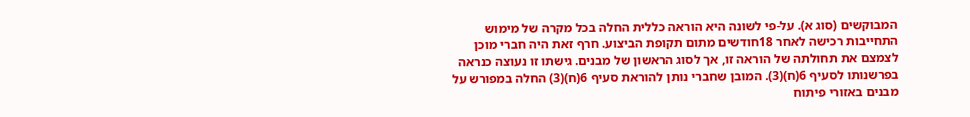המבוקשים (סוג א). על-פי לשונה היא הוראה כללית החלה בכל מקרה של מימוש התחייבות רכישה לאחר 18חודשים מתום תקופת הביצוע. חרף זאת היה חברי מוכן לצמצם את תחולתה של הוראה זו, אך לסוג הראשון של מבנים. גישתו זו נעוצה כנראה בפרשנותו לסעיף 6(ח)(3). המובן שחברי נותן להוראת סעיף 6(ח)(3) החלה במפורש על מבנים באזורי פיתוח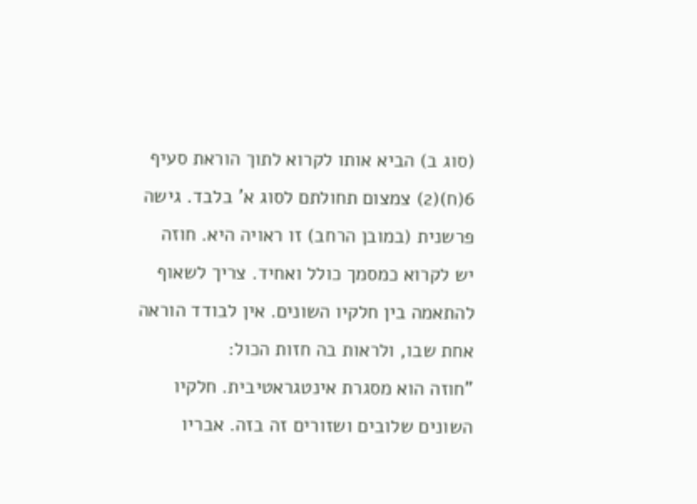(סוג ב) הביא אותו לקרוא לתוך הוראת סעיף 6(ח)(2) צמצום תחולתם לסוג א' בלבד. גישה פרשנית (במובן הרחב) זו ראויה היא. חוזה יש לקרוא כמסמך כולל ואחיד. צריך לשאוף להתאמה בין חלקיו השונים. אין לבודד הוראה אחת שבו, ולראות בה חזות הכול:
"חוזה הוא מסגרת אינטגראטיבית. חלקיו השונים שלובים ושזורים זה בזה. אבריו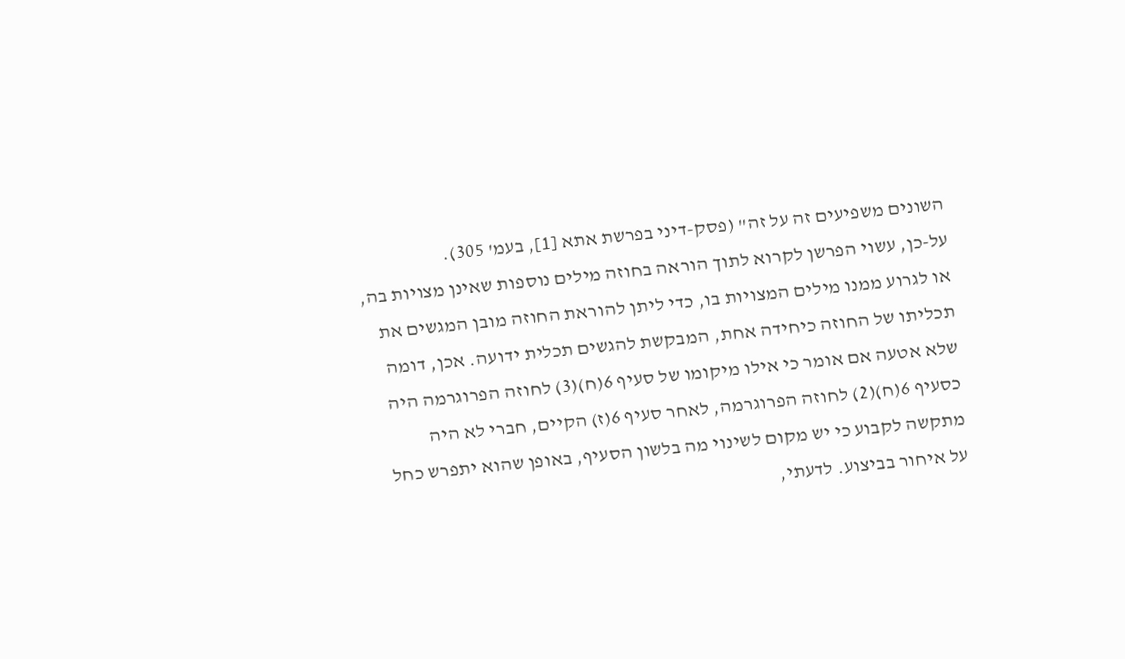השונים משפיעים זה על זה" (פסק-דיני בפרשת אתא [1], בעמ' 305).
על-כן, עשוי הפרשן לקרוא לתוך הוראה בחוזה מילים נוספות שאינן מצויות בה, או לגרוע ממנו מילים המצויות בו, כדי ליתן להוראת החוזה מובן המגשים את תכליתו של החוזה כיחידה אחת, המבקשת להגשים תכלית ידועה. אכן, דומה שלא אטעה אם אומר כי אילו מיקומו של סעיף 6(ח)(3) לחוזה הפרוגרמה היה כסעיף 6(ח)(2) לחוזה הפרוגרמה, לאחר סעיף 6(ז) הקיים, חברי לא היה מתקשה לקבוע כי יש מקום לשינוי מה בלשון הסעיף, באופן שהוא יתפרש כחל על איחור בביצוע. לדעתי,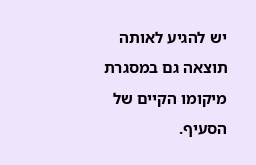יש להגיע לאותה תוצאה גם במסגרת מיקומו הקיים של הסעיף.